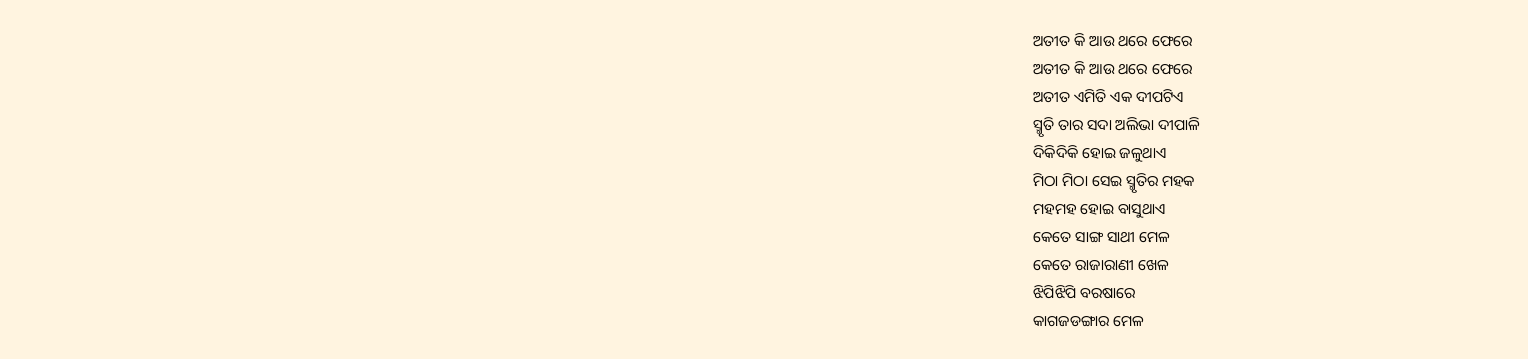ଅତୀତ କି ଆଉ ଥରେ ଫେରେ
ଅତୀତ କି ଆଉ ଥରେ ଫେରେ
ଅତୀତ ଏମିତି ଏକ ଦୀପଟିଏ
ସ୍ମୃତି ତାର ସଦା ଅଲିଭା ଦୀପାଳି
ଦିକିଦିକି ହୋଇ ଜଳୁଥାଏ
ମିଠା ମିଠା ସେଇ ସ୍ମୃତିର ମହକ
ମହମହ ହୋଇ ବାସୁଥାଏ
କେତେ ସାଙ୍ଗ ସାଥୀ ମେଳ
କେତେ ରାଜାରାଣୀ ଖେଳ
ଝିପିଝିପି ବରଷାରେ
କାଗଜଡଙ୍ଗାର ମେଳ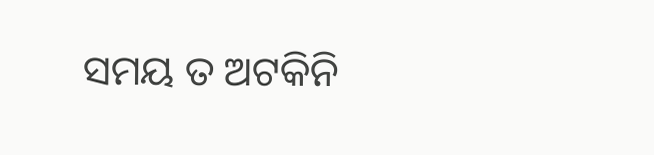ସମୟ ତ ଅଟକିନି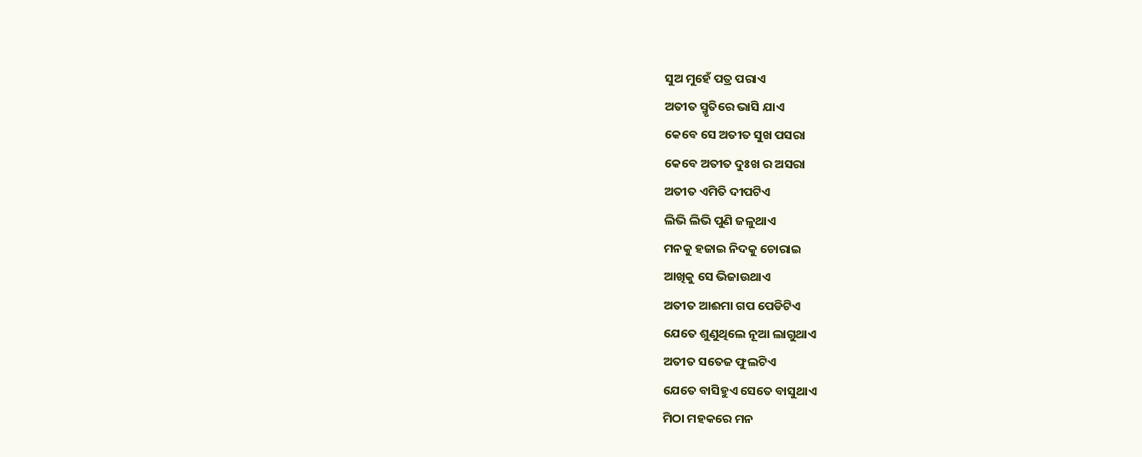ସୁଅ ମୁହେଁ ପତ୍ର ପରାଏ
ଅତୀତ ସ୍ମୃତିରେ ଭାସି ଯାଏ
କେବେ ସେ ଅତୀତ ସୁଖ ପସରା
କେବେ ଅତୀତ ଦୁଃଖ ର ଅସରା
ଅତୀତ ଏମିତି ଦୀପଟିଏ
ଲିଭି ଲିଭି ପୁଣି ଜଳୁଥାଏ
ମନକୁ ହଜାଇ ନିଦକୁ ଚୋରାଇ
ଆଖିକୁ ସେ ଭିଜାଉଥାଏ
ଅତୀତ ଆଈମା ଗପ ପେଡିଟିଏ
ଯେତେ ଶୁଣୁଥିଲେ ନୂଆ ଲାଗୁଥାଏ
ଅତୀତ ସତେଜ ଫୁଲଟିଏ
ଯେତେ ବାସିହୁଏ ସେତେ ବାସୁଥାଏ
ମିଠା ମହକରେ ମନ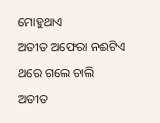ମୋହୁଥାଏ
ଅତୀତ ଅଫେରା ନଈଟିଏ
ଥରେ ଗଲେ ଚାଲି
ଅତୀତ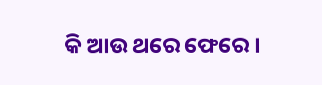କି ଆଉ ଥରେ ଫେରେ ।